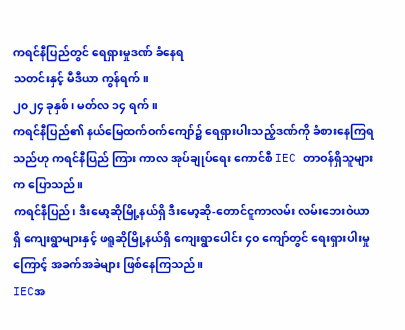ကရင်နီပြည်တွင် ရေရှားမှုဒဏ် ခံနေရ
သတင်းနှင့် မီဒီယာ ကွန်ရက်။
၂၀၂၄ ခုနှစ်၊ မတ်လ ၁၄ ရက်။
ကရင်နီပြည်၏ နယ်မြေထက်ဝက်ကျော်၌ ရေရှားပါးသည့်ဒဏ်ကို ခံစားနေကြရသည်ဟု ကရင်နီပြည် ကြား ကာလ အုပ်ချုပ်ရေး ကောင်စီ IEC တာဝန်ရှိသူများက ပြောသည်။
ကရင်နီပြည်၊ ဒီးမော့ဆိုမြို့နယ်ရှိ ဒီးမော့ဆို-တောင်ငူကာလမ်း လမ်းဘေးဝဲယာရှိ ကျေးရွာများနှင့် ဖရူဆိုမြို့နယ်ရှိ ကျေးရွာပေါင်း ၄၀ ကျော်တွင် ရေးရှားပါးမှုကြောင့် အခက်အခဲများ ဖြစ်နေကြသည်။
IECအ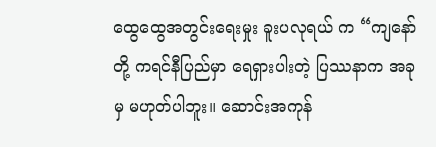ထွေထွေအတွင်းရေးမှုး ခူးပလုရယ် က “ကျနော်တို့ ကရင်နီပြည်မှာ ရေရှားပါးတဲ့ ပြဿနာက အခုမှ မဟုတ်ပါဘူး။ ဆောင်းအကုန်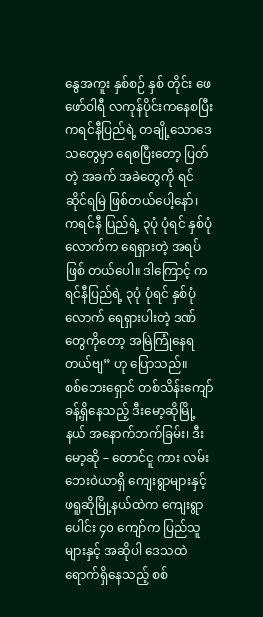နွေအကူး နှစ်စဉ် နှစ် တိုင်း ဖေဖော်ဝါရီ လကုန်ပိုင်းကနေစပြီး ကရင်နီပြည်ရဲ့ တချို့သောဒေသတွေမှာ ရေစပြီးတော့ ပြတ်တဲ့ အခက် အခဲတွေကို ရင်ဆိုင်ရမြဲ ဖြစ်တယ်ပေါ့နော်၊ ကရင်နီ ပြည်ရဲ့ ၃ပုံ ပုံရင် နှစ်ပုံလောက်က ရေရှားတဲ့ အရပ် ဖြစ် တယ်ပေါ။ ဒါကြောင့် ကရင်နီပြည်ရဲ့ ၃ပုံ ပုံရင် နှစ်ပုံ လောက် ရေရှားပါးတဲ့ ဒဏ်တွေကိုတော့ အမြဲကြုံနေရ တယ်ဗျ” ဟု ပြောသည်။
စစ်ဘေးရှောင် တစ်သိန်းကျော်ခန့်ရှိနေသည့် ဒီးမော့ဆိုမြို့နယ် အနောက်ဘက်ခြမ်း၊ ဒီးမော့ဆို – တောင်ငူ ကား လမ်း ဘေးဝဲယာရှိ ကျေးရွာများနှင့် ဖရူဆိုမြို့နယ်ထဲက ကျေးရွာပေါင်း ၄၀ ကျော်က ပြည်သူများနှင့် အဆိုပါ ဒေသထဲ ရောက်ရှိနေသည့် စစ်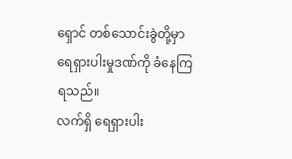ရှောင် တစ်သောင်းခွဲတို့မှာ ရေရှားပါးမှုဒဏ်ကို ခံနေကြရသည်။
လက်ရှိ ရေရှားပါး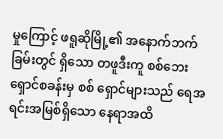မှုကြောင့် ဖရူဆိုမြို့၏ အနောက်ဘက်ခြမ်းတွင် ရှိသော တဖူဒီးကူ စစ်ဘေးရှောင်စခန်းမှ စစ် ရှောင်များသည် ရေအရင်းအမြစ်ရှိသော နေရာအထိ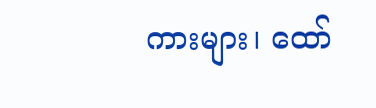ကားများ၊ ထော်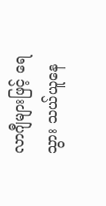လာဂျီများဖြင့် ရေသွား သယ်ယူနေ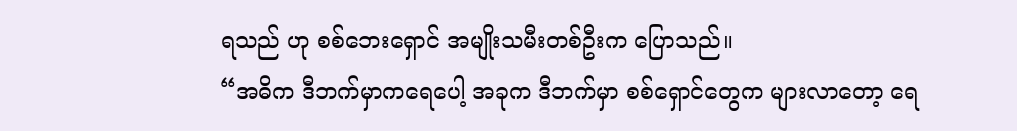ရသည် ဟု စစ်ဘေးရှောင် အမျိုးသမီးတစ်ဦးက ပြောသည်။
“အဓိက ဒီဘက်မှာကရေပေါ့ အခုက ဒီဘက်မှာ စစ်ရှောင်တွေက များလာတော့ ရေ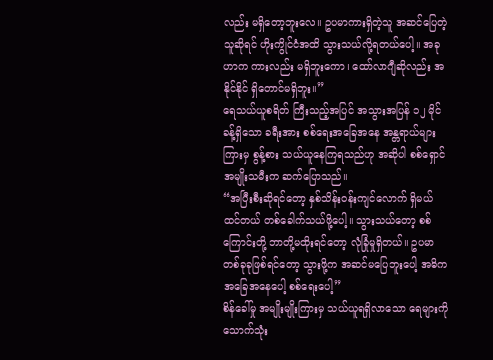လည်း မရှိတော့ဘူးလေ။ ဥပမာကားရှိတဲ့သူ အဆင်ပြေတဲ့ သူဆိုရင် ဟိုးကွိုင်ငံအထိ သွားသယ်လို့ရတယ်ပေါ့။ အခုဟာက ကားလည်း မရှိဘူးကော၊ ထော်လာဂျီဆိုလည်း အနိုင်နိုင် ရှိတောင်မရှိဘူး။”
ရေသယ်ယူစရိတ် ကြီးသည့်အပြင် အသွားအပြန် ၁၂ မိုင်ခန့်ရှိသော ခရီးအား စစ်ရေးအခြေအနေ အန္တရာယ်များ ကြားမှ စွန့်စား သယ်ယူနေကြရသည်ဟု အဆိုပါ စစ်ရှောင်အမျိုးသမီးက ဆက်ပြောသည်။
“အပြီးစီးဆိုရင်တော့ နှစ်သိန်းဝန်းကျင်လောက် ရှိမယ်ထင်တယ် တစ်ခေါက်သယ်ဖို့ပေါ့။ သွားသယ်တော့ စစ် ကြောင်းတို့ ဘာတို့မထိုးရင်တော့ လုံခြုံမှုရှိတယ်။ ဥပမာ တစ်ခုခုဖြစ်ရင်တော့ သွားဖို့က အဆင်မပြေဘူးပေါ့ အဓိက အခြေအနေပေါ့ စစ်ရေးပေါ့”
စိန်ခေါ်မှု အမျိုးမျိုးကြားမှ သယ်ယူရရှိလာသော ရေများကို သောက်သုံး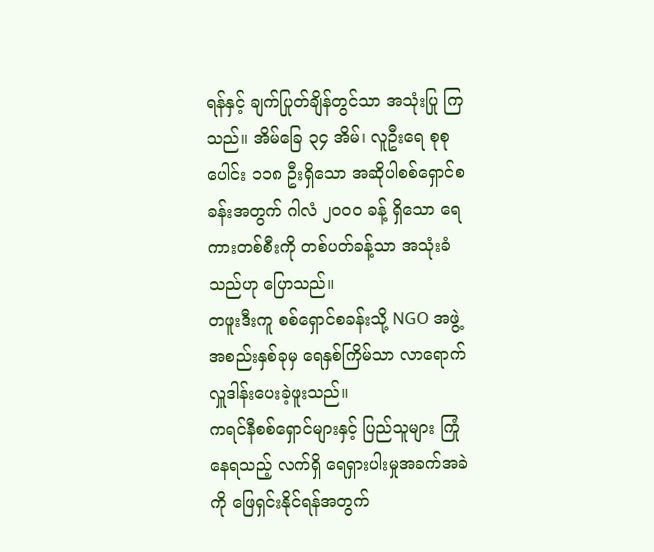ရန်နှင့် ချက်ပြုတ်ချိန်တွင်သာ အသုံးပြု ကြသည်။ အိမ်ခြေ ၃၄ အိမ်၊ လူဦးရေ စုစုပေါင်း ၁၁၈ ဦးရှိသော အဆိုပါစစ်ရှောင်စခန်းအတွက် ဂါလံ ၂၀၀၀ ခန့် ရှိသော ရေကားတစ်စီးကို တစ်ပတ်ခန့်သာ အသုံးခံသည်ဟု ပြောသည်။
တဖူးဒီးကူ စစ်ရှောင်စခန်းသို့ NGO အဖွဲ့အစည်းနှစ်ခုမှ ရေနှစ်ကြိမ်သာ လာရောက်လှူဒါန်းပေးခဲ့ဖူးသည်။
ကရင်နီစစ်ရှောင်များနှင့် ပြည်သူများ ကြုံနေရသည့် လက်ရှိ ရေရှားပါးမှုအခက်အခဲကို ဖြေရှင်းနိုင်ရန်အတွက်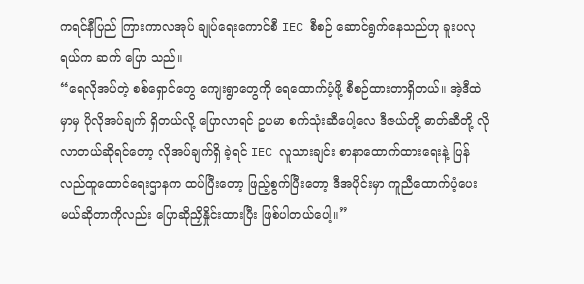ကရင်နီပြည် ကြားကာလအုပ် ချုပ်ရေးကောင်စီ IEC စီစဉ် ဆောင်ရွက်နေသည်ဟု ခူးပလုရယ်က ဆက် ပြော သည်။
“ရေလိုအပ်တဲ့ စစ်ရှောင်တွေ ကျေးရွာတွေကို ရေထောက်ပံ့ဖို့ စီစဉ်ထားတာရှိတယ်။ အဲ့ဒီထဲမှာမှ ပိုလိုအပ်ချက် ရှိတယ်လို့ ပြောလာရင် ဥပမာ စက်သုံးဆီပေါ့လေ ဒီဇယ်တို့ ဓာတ်ဆီတို့ လိုလာတယ်ဆိုရင်တော့ လိုအပ်ချက်ရှိ ခဲ့ရင် IEC လူသားချင်း စာနာထောက်ထားရေးနဲ့ ပြန်လည်ထူထောင်ရေးဌာနက ထပ်ပြီးတော့ ဖြည့်စွက်ပြီးတော့ ဒီအပိုင်းမှာ ကူညီထောက်ပံ့ပေးမယ်ဆိုတာကိုလည်း ပြောဆိုညှိနှိုင်းထားပြီး ဖြစ်ပါတယ်ပေါ့။”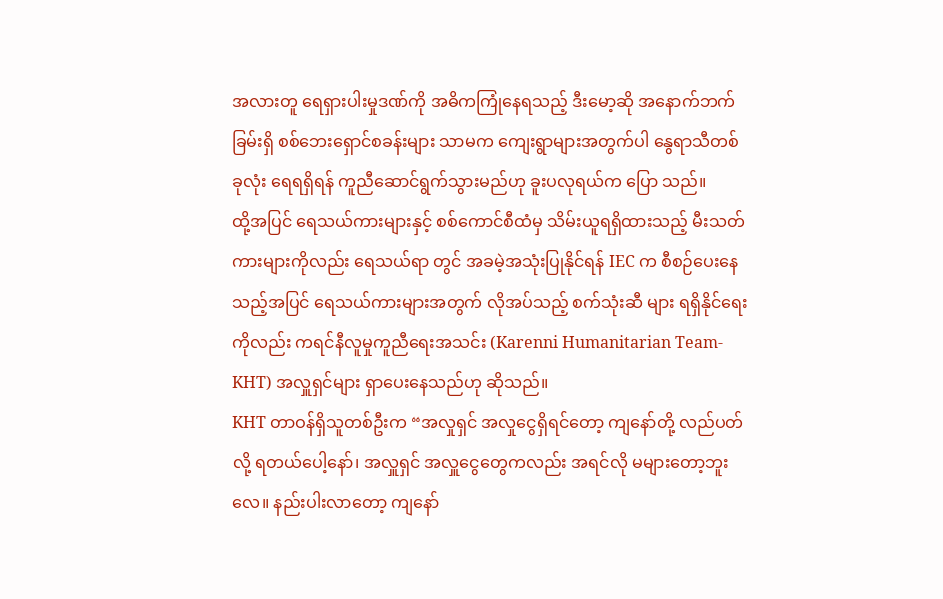အလားတူ ရေရှားပါးမှုဒဏ်ကို အဓိကကြုံနေရသည့် ဒီးမော့ဆို အနောက်ဘက်ခြမ်းရှိ စစ်ဘေးရှောင်စခန်းများ သာမက ကျေးရွာများအတွက်ပါ နွေရာသီတစ်ခုလုံး ရေရရှိရန် ကူညီဆောင်ရွက်သွားမည်ဟု ခူးပလုရယ်က ပြော သည်။
ထို့အပြင် ရေသယ်ကားများနှင့် စစ်ကောင်စီထံမှ သိမ်းယူရရှိထားသည့် မီးသတ်ကားများကိုလည်း ရေသယ်ရာ တွင် အခမဲ့အသုံးပြုနိုင်ရန် IEC က စီစဉ်ပေးနေသည့်အပြင် ရေသယ်ကားများအတွက် လိုအပ်သည့် စက်သုံးဆီ များ ရရှိနိုင်ရေးကိုလည်း ကရင်နီလူမှုကူညီရေးအသင်း (Karenni Humanitarian Team-KHT) အလှူရှင်များ ရှာပေးနေသည်ဟု ဆိုသည်။
KHT တာဝန်ရှိသူတစ်ဦးက “အလှုရှင် အလှုငွေရှိရင်တော့ ကျနော်တို့ လည်ပတ်လို့ ရတယ်ပေါ့နော်၊ အလှူရှင် အလှူငွေတွေကလည်း အရင်လို မများတော့ဘူးလေ။ နည်းပါးလာတော့ ကျနော်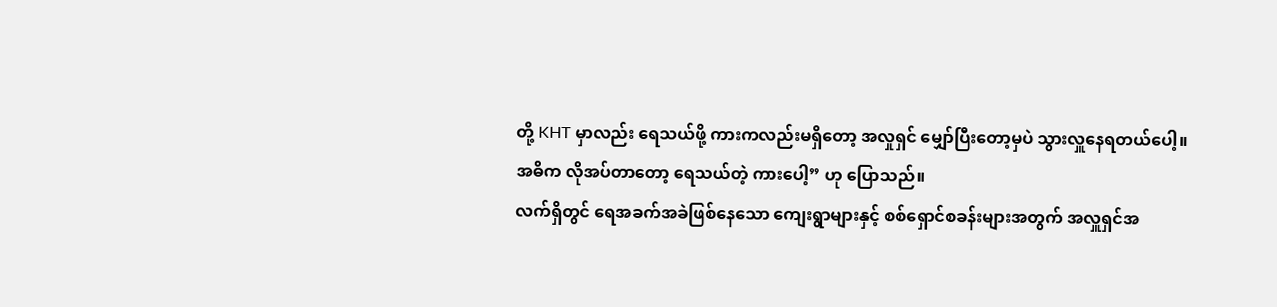တို့ KHT မှာလည်း ရေသယ်ဖို့ ကားကလည်းမရှိတော့ အလှုရှင် မျှော်ပြီးတော့မှပဲ သွားလှူနေရတယ်ပေါ့။ အဓိက လိုအပ်တာတော့ ရေသယ်တဲ့ ကားပေါ့” ဟု ပြောသည်။
လက်ရှိတွင် ရေအခက်အခဲဖြစ်နေသော ကျေးရွာများနှင့် စစ်ရှောင်စခန်းများအတွက် အလှူရှင်အ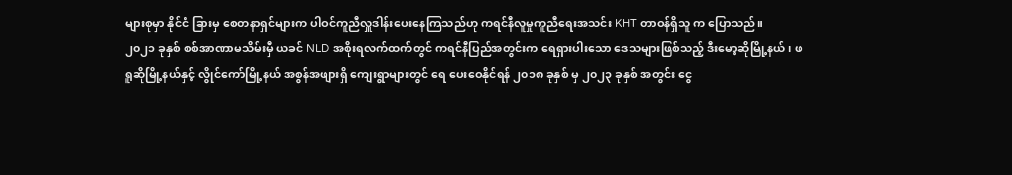များစုမှာ နိုင်ငံ ခြားမှ စေတနာရှင်များက ပါဝင်ကူညီလှူဒါန်းပေးနေကြသည်ဟု ကရင်နီလူမှုကူညီရေးအသင်း KHT တာဝန်ရှိသူ က ပြောသည်။
၂၀၂၁ ခုနှစ် စစ်အာဏာမသိမ်းမှီ ယခင် NLD အစိုးရလက်ထက်တွင် ကရင်နီပြည်အတွင်းက ရေရှားပါးသော ဒေသများဖြစ်သည့် ဒီးမော့ဆိုမြို့နယ်၊ ဖရူဆိုမြို့နယ်နှင့် လွိုင်ကော်မြို့နယ် အစွန်အဖျားရှိ ကျေးရွာများတွင် ရေ ပေးဝေနိုင်ရန် ၂၀၁၈ ခုနှစ် မှ ၂၀၂၃ ခုနှစ် အတွင်း ငွေ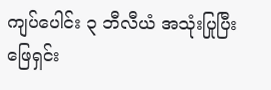ကျပ်ပေါင်း ၃ ဘီလီယံ အသုံးပြုပြီး ဖြေရှင်း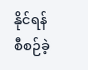နိုင်ရန် စီစဉ်ခဲ့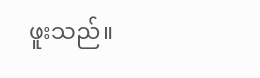ဖူးသည်။